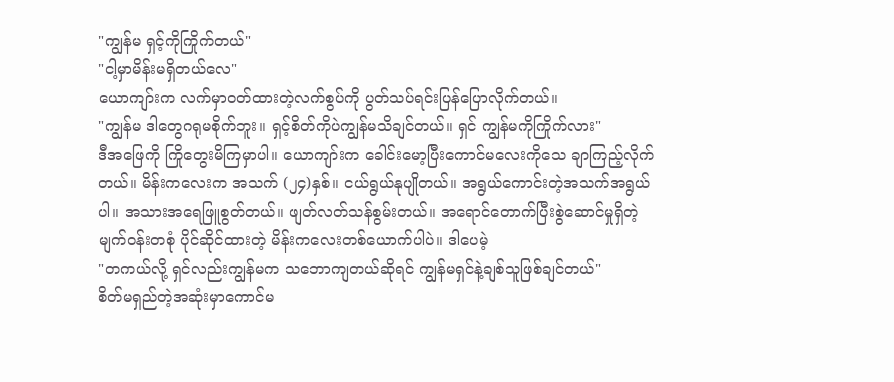"ကျွန်မ ရှင့်ကိုကြိုက်တယ်"
"ငါ့မှာမိန်းမရှိတယ်လေ"
ယောကျာ်းက လက်မှာဝတ်ထားတဲ့လက်စွပ်ကို ပွတ်သပ်ရင်းပြန်ပြောလိုက်တယ်။
"ကျွန်မ ဒါတွေဂရုမစိုက်ဘူး။ ရှင့်စိတ်ကိုပဲကျွန်မသိချင်တယ်။ ရှင် ကျွန်မကိုကြိုက်လား"
ဒီအဖြေကို ကြိုတွေးမိကြမှာပါ။ ယောကျာ်းက ခေါင်းမော့ပြီးကောင်မလေးကိုသေ ချာကြည့်လိုက်တယ်။ မိန်းကလေးက အသက် (၂၄)နှစ်။ ငယ်ရွယ်နုပျိုတယ်။ အရွယ်ကောင်းတဲ့အသက်အရွယ်ပါ။ အသားအရေဖြူစွတ်တယ်။ ဖျတ်လတ်သန်စွမ်းတယ်။ အရောင်တောက်ပြီးစွဲဆောင်မှုရှိတဲ့မျက်ဝန်းတစုံ ပိုင်ဆိုင်ထားတဲ့ မိန်းကလေးတစ်ယောက်ပါပဲ။ ဒါပေမဲ့
"တကယ်လို့ ရှင်လည်းကျွန်မက သဘောကျတယ်ဆိုရင် ကျွန်မရှင်နဲ့ချစ်သူဖြစ်ချင်တယ်"
စိတ်မရှည်တဲ့အဆုံးမှာကောင်မ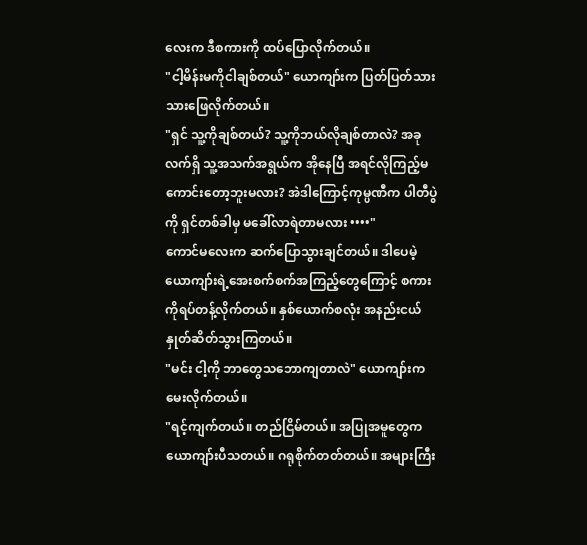လေးက ဒီစကားကို ထပ်ပြောလိုက်တယ်။
"ငါ့မိန်းမကိုငါချစ်တယ်" ယောကျာ်းက ပြတ်ပြတ်သားသားဖြေလိုက်တယ်။
"ရှင် သူ့ကိုချစ်တယ်? သူ့ကိုဘယ်လိုချစ်တာလဲ? အခုလက်ရှိ သူ့အသက်အရွယ်က အိုနေပြီ အရင်လိုကြည့်မကောင်းတော့ဘူးမလား? အဲဒါကြောင့်ကုမ္ပဏီက ပါတီပွဲကို ရှင်တစ်ခါမှ မခေါ်လာရဲတာမလား ••••"
ကောင်မလေးက ဆက်ပြောသွားချင်တယ်။ ဒါပေမဲ့ ယောကျာ်းရဲ့အေးစက်စက်အကြည့်တွေကြောင့် စကားကိုရပ်တန့်လိုက်တယ်။ နှစ်ယောက်စလုံး အနည်းငယ် နှုတ်ဆိတ်သွားကြတယ်။
"မင်း ငါ့ကို ဘာတွေသဘောကျတာလဲ" ယောကျာ်းကမေးလိုက်တယ်။
"ရင့်ကျက်တယ်။ တည်ငြိမ်တယ်။ အပြုအမူတွေက ယောကျာ်းပီသတယ်။ ဂရုစိုက်တတ်တယ်။ အများကြီး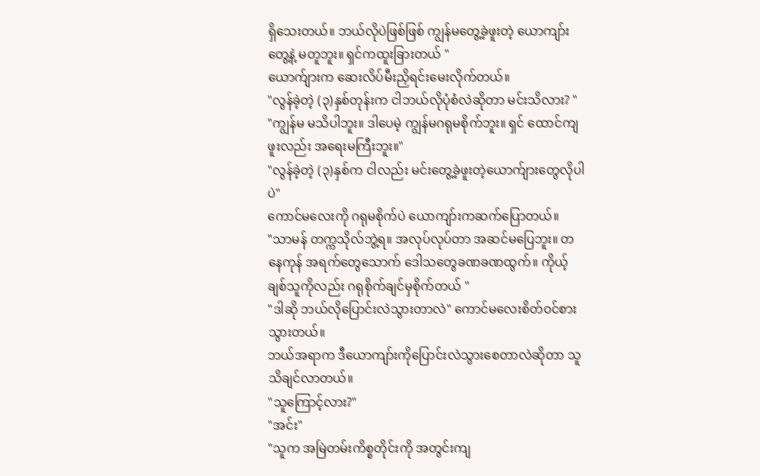ရှိသေးတယ်။ ဘယ်လိုပဲဖြစ်ဖြစ် ကျွန်မတွေ့ခဲ့ဖူးတဲ့ ယောကျာ်းတွေ့နဲ့ မတူဘူး။ ရှင်ကထူးခြားတယ် "
ယောက်ျားက ဆေးလိပ်မီးညှိရင်းမေးလိုက်တယ်။
"လွန်ခဲ့တဲ့ (၃)နှစ်တုန်းက ငါဘယ်လိုပုံစံလဲဆိုတာ မင်းသိလား? "
"ကျွန်မ မသိပါဘူး။ ဒါပေမဲ့ ကျွန်မဂရုမစိုက်ဘူး။ ရှင် ထောင်ကျဖူးလည်း အရေးမကြီးဘူး။"
"လွန်ခဲ့တဲ့ (၃)နှစ်က ငါလည်း မင်းတွေ့ခဲ့ဖူးတဲ့ယောက်ျားတွေလိုပါပဲ"
ကောင်မလေးကို ဂရုမစိုက်ပဲ ယောကျာ်းကဆက်ပြောတယ်။
"သာမန် တက္ကသိုလ်ဘွဲ့ရ။ အလုပ်လုပ်တာ အဆင်မပြေဘူး။ တနေကုန် အရက်တွေသောက် ဒေါသတွေခဏခဏထွက်။ ကိုယ့်ချစ်သူကိုလည်း ဂရုစိုက်ချင်မှစိုက်တယ် "
"ဒါဆို ဘယ်လိုပြောင်းလဲသွားတာလဲ" ကောင်မလေးစိတ်ဝင်စားသွားတယ်။
ဘယ်အရာက ဒီယောကျာ်းကိုပြောင်းလဲသွားစေတာလဲဆိုတာ သူသိချင်လာတယ်။
"သူကြောင့်လား?"
"အင်း"
"သူက အမြဲတမ်းကိစ္စတိုင်းကို အတွင်းကျ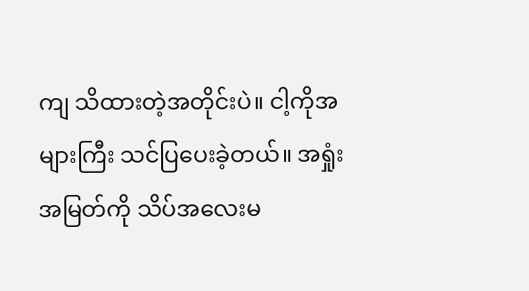ကျ သိထားတဲ့အတိုင်းပဲ။ ငါ့ကိုအများကြီး သင်ပြပေးခဲ့တယ်။ အရှုံးအမြတ်ကို သိပ်အလေးမ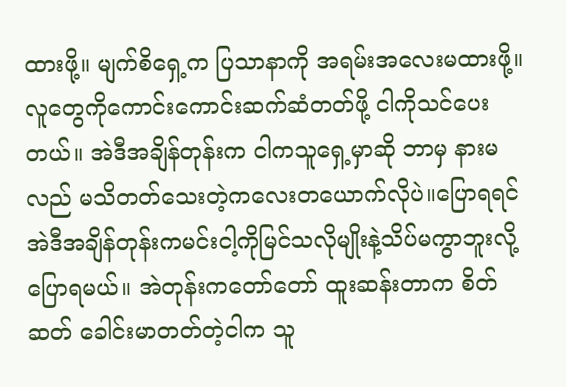ထားဖို့။ မျက်စိရှေ့က ပြသာနာကို အရမ်းအလေးမထားဖို့။ လူတွေကိုကောင်းကောင်းဆက်ဆံတတ်ဖို့ ငါကိုသင်ပေးတယ်။ အဲဒီအချိန်တုန်းက ငါကသူရှေ့မှာဆို ဘာမှ နားမလည် မသိတတ်သေးတဲ့ကလေးတယောက်လိုပဲ။ပြောရရင် အဲဒီအချိန်တုန်းကမင်းငါ့ကိုမြင်သလိုမျိုးနဲ့သိပ်မကွာဘူးလို့ပြောရမယ်။ အဲတုန်းကတော်တော် ထူးဆန်းတာက စိတ်ဆတ် ခေါင်းမာတတ်တဲ့ငါက သူ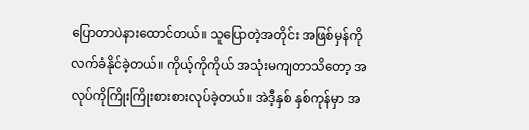ပြောတာပဲနားထောင်တယ်။ သူပြောတဲ့အတိုင်း အဖြစ်မှန်ကိုလက်ခံနိုင်ခဲ့တယ်။ ကိုယ့်ကိုကိုယ် အသုံးမကျတာသိတော့ အလုပ်ကိုကြိုးကြိုးစားစားလုပ်ခဲ့တယ်။ အဲဒီ့နှစ် နှစ်ကုန်မှာ အ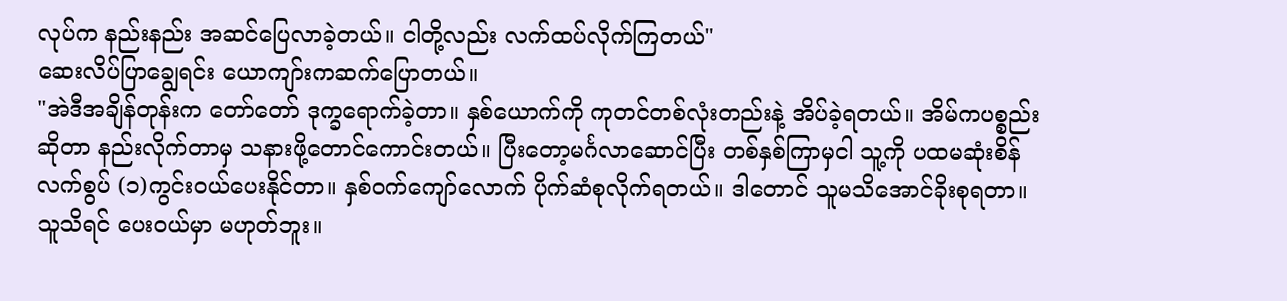လုပ်က နည်းနည်း အဆင်ပြေလာခဲ့တယ်။ ငါတို့လည်း လက်ထပ်လိုက်ကြတယ်"
ဆေးလိပ်ပြာချွေရင်း ယောကျာ်းကဆက်ပြောတယ်။
"အဲဒီအချိန်တုန်းက တော်တော် ဒုက္ခရောက်ခဲ့တာ။ နှစ်ယောက်ကို ကုတင်တစ်လုံးတည်းနဲ့ အိပ်ခဲ့ရတယ်။ အိမ်ကပစ္စည်းဆိုတာ နည်းလိုက်တာမှ သနားဖို့တောင်ကောင်းတယ်။ ပြီးတော့မင်္ဂလာဆောင်ပြီး တစ်နှစ်ကြာမှငါ သူ့ကို ပထမဆုံးစိန်လက်စွပ် (၁)ကွင်းဝယ်ပေးနိုင်တာ။ နှစ်ဝက်ကျော်လောက် ပိုက်ဆံစုလိုက်ရတယ်။ ဒါတောင် သူမသိအောင်ခိုးစုရတာ။ သူသိရင် ပေးဝယ်မှာ မဟုတ်ဘူး။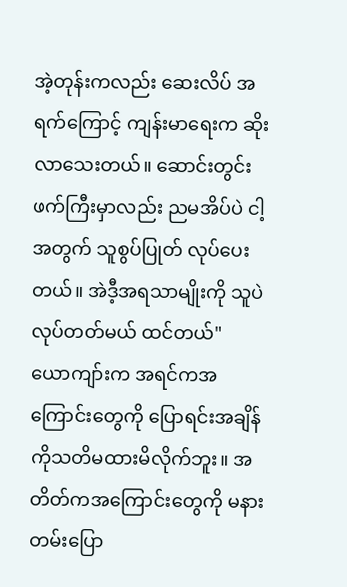အဲ့တုန်းကလည်း ဆေးလိပ် အရက်ကြောင့် ကျန်းမာရေးက ဆိုးလာသေးတယ်။ ဆောင်းတွင်းဖက်ကြီးမှာလည်း ညမအိပ်ပဲ ငါ့အတွက် သူစွပ်ပြုတ် လုပ်ပေးတယ်။ အဲဒီ့အရသာမျိုးကို သူပဲလုပ်တတ်မယ် ထင်တယ်"
ယောကျာ်းက အရင်ကအကြောင်းတွေကို ပြောရင်းအချိန်ကိုသတိမထားမိလိုက်ဘူး။ အတိတ်ကအကြောင်းတွေကို မနားတမ်းပြော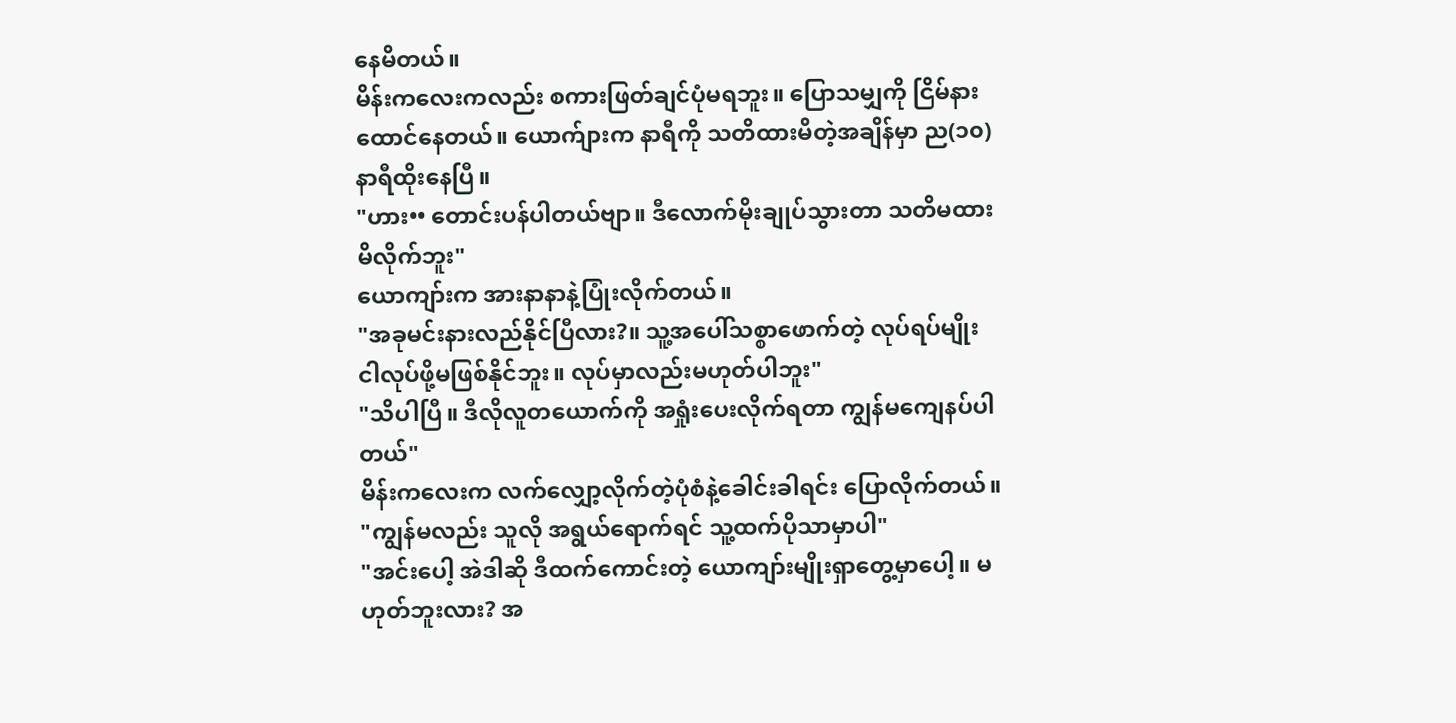နေမိတယ်။
မိန်းကလေးကလည်း စကားဖြတ်ချင်ပုံမရဘူး။ ပြောသမျှကို ငြိမ်နားထောင်နေတယ်။ ယောက်ျားက နာရီကို သတိထားမိတဲ့အချိန်မှာ ည(၁၀)နာရီထိုးနေပြီ။
"ဟား•• တောင်းပန်ပါတယ်ဗျာ။ ဒီလောက်မိုးချုပ်သွားတာ သတိမထားမိလိုက်ဘူး"
ယောကျာ်းက အားနာနာနဲ့ပြုံးလိုက်တယ်။
"အခုမင်းနားလည်နိုင်ပြီလား?။ သူ့အပေါ်သစ္စာဖောက်တဲ့ လုပ်ရပ်မျိုး ငါလုပ်ဖို့မဖြစ်နိုင်ဘူး။ လုပ်မှာလည်းမဟုတ်ပါဘူး"
"သိပါပြီ။ ဒီလိုလူတယောက်ကို အရှုံးပေးလိုက်ရတာ ကျွန်မကျေနပ်ပါတယ်"
မိန်းကလေးက လက်လျှော့လိုက်တဲ့ပုံစံနဲ့ခေါင်းခါရင်း ပြောလိုက်တယ်။
"ကျွန်မလည်း သူလို အရွယ်ရောက်ရင် သူ့ထက်ပိုသာမှာပါ"
"အင်းပေါ့ အဲဒါဆို ဒီထက်ကောင်းတဲ့ ယောကျာ်းမျိုးရှာတွေ့မှာပေါ့။ မဟုတ်ဘူးလား? အ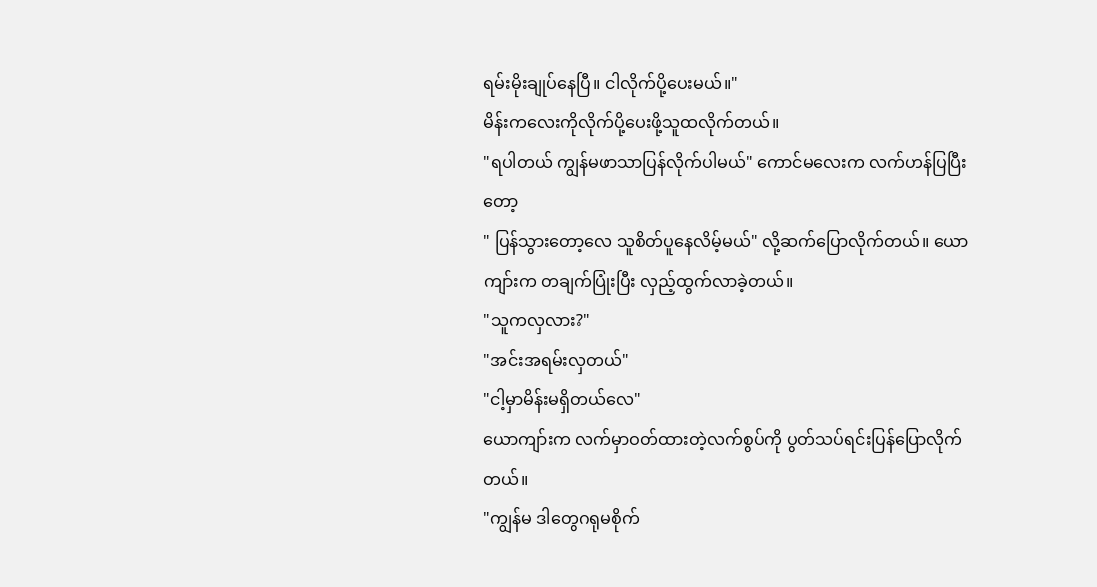ရမ်းမိုးချုပ်နေပြီ။ ငါလိုက်ပို့ပေးမယ်။"
မိန်းကလေးကိုလိုက်ပို့ပေးဖို့သူထလိုက်တယ်။
"ရပါတယ် ကျွန်မဖာသာပြန်လိုက်ပါမယ်" ကောင်မလေးက လက်ဟန်ပြပြီးတော့
" ပြန်သွားတော့လေ သူစိတ်ပူနေလိမ့်မယ်" လို့ဆက်ပြောလိုက်တယ်။ ယောကျာ်းက တချက်ပြုံးပြီး လှည့်ထွက်လာခဲ့တယ်။
"သူကလှလား?"
"အင်းအရမ်းလှတယ်"
"ငါ့မှာမိန်းမရှိတယ်လေ"
ယောကျာ်းက လက်မှာဝတ်ထားတဲ့လက်စွပ်ကို ပွတ်သပ်ရင်းပြန်ပြောလိုက်တယ်။
"ကျွန်မ ဒါတွေဂရုမစိုက်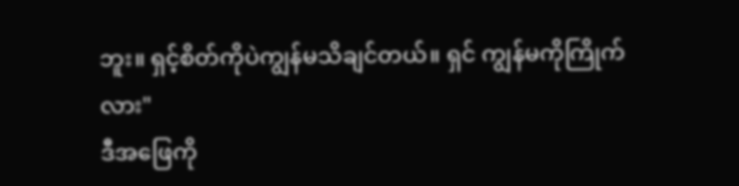ဘူး။ ရှင့်စိတ်ကိုပဲကျွန်မသိချင်တယ်။ ရှင် ကျွန်မကိုကြိုက်လား"
ဒီအဖြေကို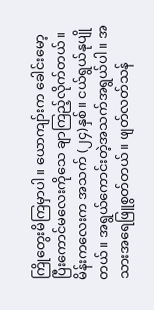ကြိုတွေးမိကြမှာပါ။ ယောကျာ်းက ခေါင်းမော့ပြီးကောင်မလေးကိုသေ ချာကြည့်လိုက်တယ်။ မိန်းကလေးက အသက် (၂၄)နှစ်။ ငယ်ရွယ်နုပျိုတယ်။ အရွယ်ကောင်းတဲ့အသက်အရွယ်ပါ။ အသားအရေဖြူစွတ်တယ်။ ဖျတ်လတ်သန်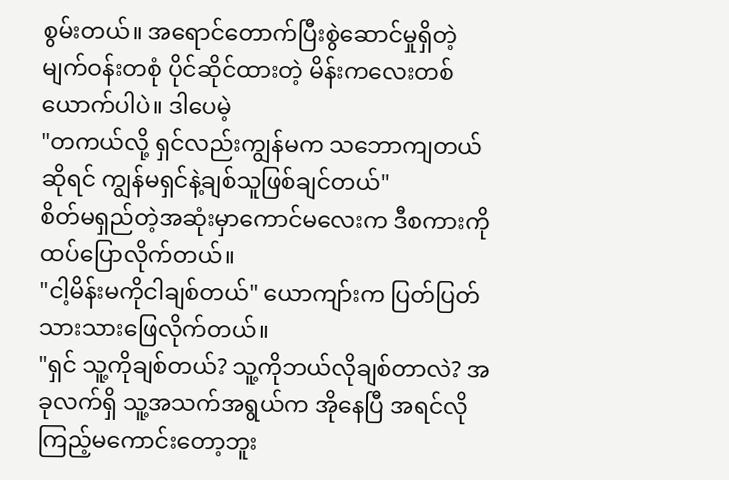စွမ်းတယ်။ အရောင်တောက်ပြီးစွဲဆောင်မှုရှိတဲ့မျက်ဝန်းတစုံ ပိုင်ဆိုင်ထားတဲ့ မိန်းကလေးတစ်ယောက်ပါပဲ။ ဒါပေမဲ့
"တကယ်လို့ ရှင်လည်းကျွန်မက သဘောကျတယ်ဆိုရင် ကျွန်မရှင်နဲ့ချစ်သူဖြစ်ချင်တယ်"
စိတ်မရှည်တဲ့အဆုံးမှာကောင်မလေးက ဒီစကားကို ထပ်ပြောလိုက်တယ်။
"ငါ့မိန်းမကိုငါချစ်တယ်" ယောကျာ်းက ပြတ်ပြတ်သားသားဖြေလိုက်တယ်။
"ရှင် သူ့ကိုချစ်တယ်? သူ့ကိုဘယ်လိုချစ်တာလဲ? အခုလက်ရှိ သူ့အသက်အရွယ်က အိုနေပြီ အရင်လိုကြည့်မကောင်းတော့ဘူး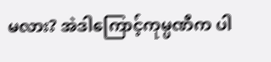မလား? အဲဒါကြောင့်ကုမ္ပဏီက ပါ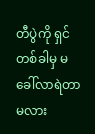တီပွဲကို ရှင်တစ်ခါမှ မခေါ်လာရဲတာမလား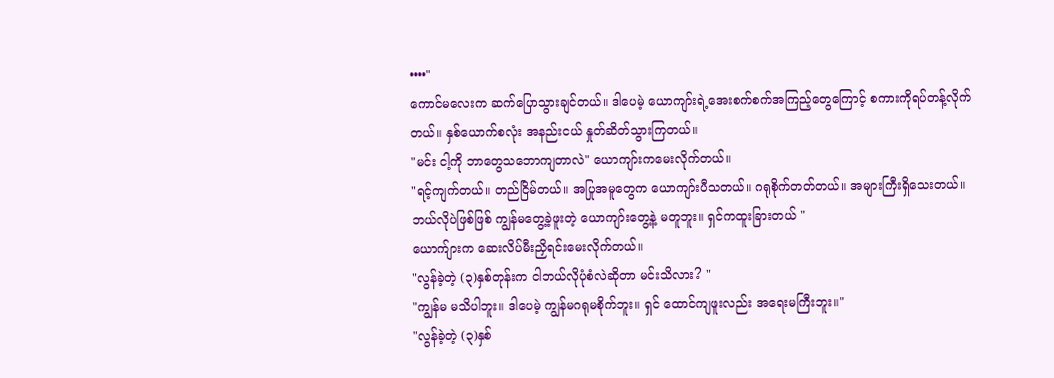••••"
ကောင်မလေးက ဆက်ပြောသွားချင်တယ်။ ဒါပေမဲ့ ယောကျာ်းရဲ့အေးစက်စက်အကြည့်တွေကြောင့် စကားကိုရပ်တန့်လိုက်တယ်။ နှစ်ယောက်စလုံး အနည်းငယ် နှုတ်ဆိတ်သွားကြတယ်။
"မင်း ငါ့ကို ဘာတွေသဘောကျတာလဲ" ယောကျာ်းကမေးလိုက်တယ်။
"ရင့်ကျက်တယ်။ တည်ငြိမ်တယ်။ အပြုအမူတွေက ယောကျာ်းပီသတယ်။ ဂရုစိုက်တတ်တယ်။ အများကြီးရှိသေးတယ်။ ဘယ်လိုပဲဖြစ်ဖြစ် ကျွန်မတွေ့ခဲ့ဖူးတဲ့ ယောကျာ်းတွေ့နဲ့ မတူဘူး။ ရှင်ကထူးခြားတယ် "
ယောက်ျားက ဆေးလိပ်မီးညှိရင်းမေးလိုက်တယ်။
"လွန်ခဲ့တဲ့ (၃)နှစ်တုန်းက ငါဘယ်လိုပုံစံလဲဆိုတာ မင်းသိလား? "
"ကျွန်မ မသိပါဘူး။ ဒါပေမဲ့ ကျွန်မဂရုမစိုက်ဘူး။ ရှင် ထောင်ကျဖူးလည်း အရေးမကြီးဘူး။"
"လွန်ခဲ့တဲ့ (၃)နှစ်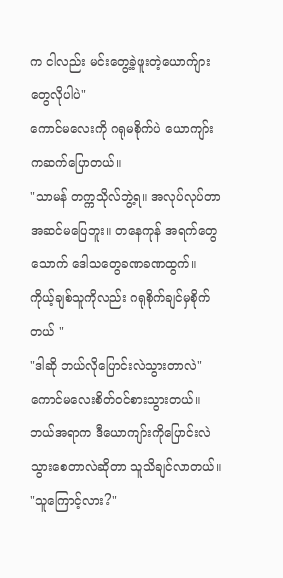က ငါလည်း မင်းတွေ့ခဲ့ဖူးတဲ့ယောက်ျားတွေလိုပါပဲ"
ကောင်မလေးကို ဂရုမစိုက်ပဲ ယောကျာ်းကဆက်ပြောတယ်။
"သာမန် တက္ကသိုလ်ဘွဲ့ရ။ အလုပ်လုပ်တာ အဆင်မပြေဘူး။ တနေကုန် အရက်တွေသောက် ဒေါသတွေခဏခဏထွက်။ ကိုယ့်ချစ်သူကိုလည်း ဂရုစိုက်ချင်မှစိုက်တယ် "
"ဒါဆို ဘယ်လိုပြောင်းလဲသွားတာလဲ" ကောင်မလေးစိတ်ဝင်စားသွားတယ်။
ဘယ်အရာက ဒီယောကျာ်းကိုပြောင်းလဲသွားစေတာလဲဆိုတာ သူသိချင်လာတယ်။
"သူကြောင့်လား?"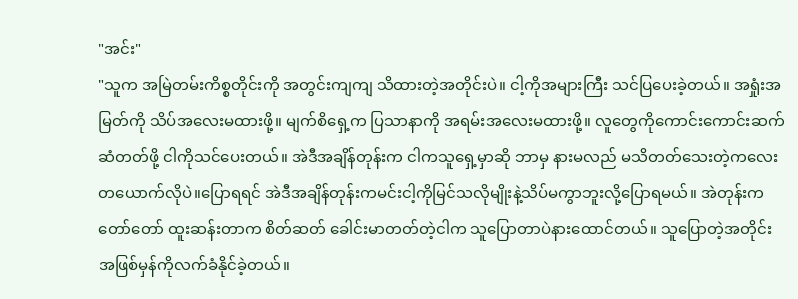"အင်း"
"သူက အမြဲတမ်းကိစ္စတိုင်းကို အတွင်းကျကျ သိထားတဲ့အတိုင်းပဲ။ ငါ့ကိုအများကြီး သင်ပြပေးခဲ့တယ်။ အရှုံးအမြတ်ကို သိပ်အလေးမထားဖို့။ မျက်စိရှေ့က ပြသာနာကို အရမ်းအလေးမထားဖို့။ လူတွေကိုကောင်းကောင်းဆက်ဆံတတ်ဖို့ ငါကိုသင်ပေးတယ်။ အဲဒီအချိန်တုန်းက ငါကသူရှေ့မှာဆို ဘာမှ နားမလည် မသိတတ်သေးတဲ့ကလေးတယောက်လိုပဲ။ပြောရရင် အဲဒီအချိန်တုန်းကမင်းငါ့ကိုမြင်သလိုမျိုးနဲ့သိပ်မကွာဘူးလို့ပြောရမယ်။ အဲတုန်းကတော်တော် ထူးဆန်းတာက စိတ်ဆတ် ခေါင်းမာတတ်တဲ့ငါက သူပြောတာပဲနားထောင်တယ်။ သူပြောတဲ့အတိုင်း အဖြစ်မှန်ကိုလက်ခံနိုင်ခဲ့တယ်။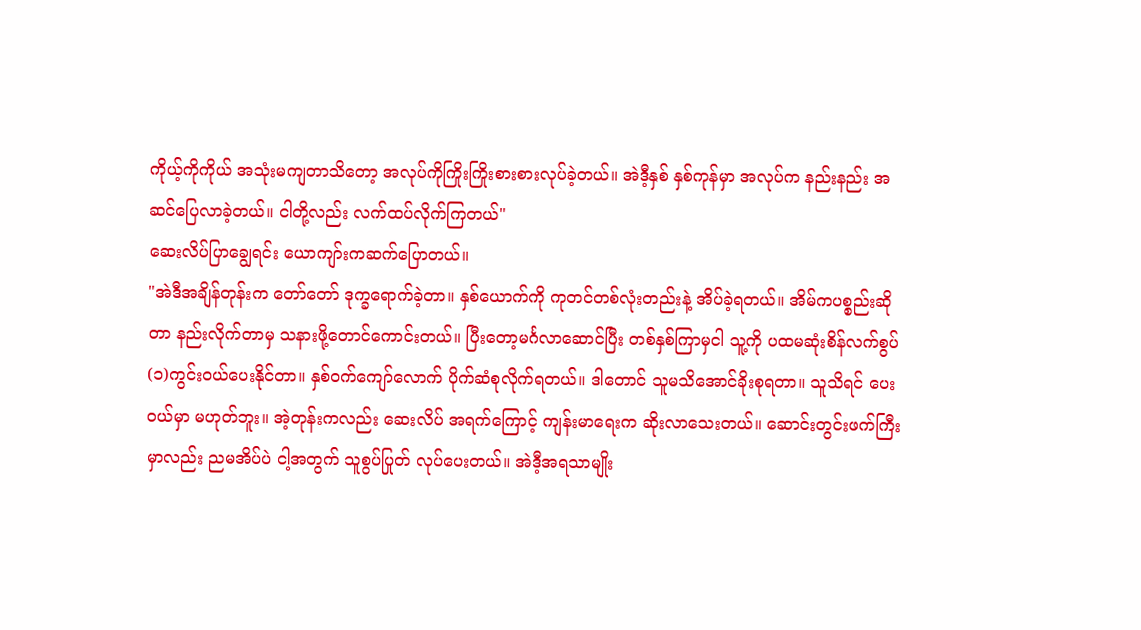ကိုယ့်ကိုကိုယ် အသုံးမကျတာသိတော့ အလုပ်ကိုကြိုးကြိုးစားစားလုပ်ခဲ့တယ်။ အဲဒီ့နှစ် နှစ်ကုန်မှာ အလုပ်က နည်းနည်း အဆင်ပြေလာခဲ့တယ်။ ငါတို့လည်း လက်ထပ်လိုက်ကြတယ်"
ဆေးလိပ်ပြာချွေရင်း ယောကျာ်းကဆက်ပြောတယ်။
"အဲဒီအချိန်တုန်းက တော်တော် ဒုက္ခရောက်ခဲ့တာ။ နှစ်ယောက်ကို ကုတင်တစ်လုံးတည်းနဲ့ အိပ်ခဲ့ရတယ်။ အိမ်ကပစ္စည်းဆိုတာ နည်းလိုက်တာမှ သနားဖို့တောင်ကောင်းတယ်။ ပြီးတော့မင်္ဂလာဆောင်ပြီး တစ်နှစ်ကြာမှငါ သူ့ကို ပထမဆုံးစိန်လက်စွပ် (၁)ကွင်းဝယ်ပေးနိုင်တာ။ နှစ်ဝက်ကျော်လောက် ပိုက်ဆံစုလိုက်ရတယ်။ ဒါတောင် သူမသိအောင်ခိုးစုရတာ။ သူသိရင် ပေးဝယ်မှာ မဟုတ်ဘူး။ အဲ့တုန်းကလည်း ဆေးလိပ် အရက်ကြောင့် ကျန်းမာရေးက ဆိုးလာသေးတယ်။ ဆောင်းတွင်းဖက်ကြီးမှာလည်း ညမအိပ်ပဲ ငါ့အတွက် သူစွပ်ပြုတ် လုပ်ပေးတယ်။ အဲဒီ့အရသာမျိုး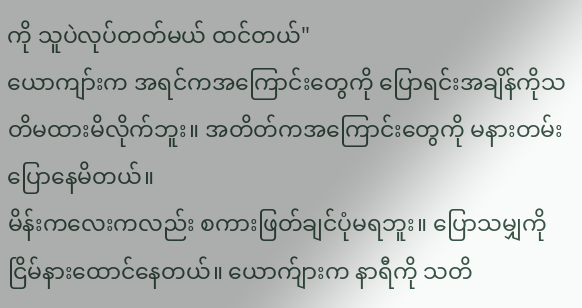ကို သူပဲလုပ်တတ်မယ် ထင်တယ်"
ယောကျာ်းက အရင်ကအကြောင်းတွေကို ပြောရင်းအချိန်ကိုသတိမထားမိလိုက်ဘူး။ အတိတ်ကအကြောင်းတွေကို မနားတမ်းပြောနေမိတယ်။
မိန်းကလေးကလည်း စကားဖြတ်ချင်ပုံမရဘူး။ ပြောသမျှကို ငြိမ်နားထောင်နေတယ်။ ယောက်ျားက နာရီကို သတိ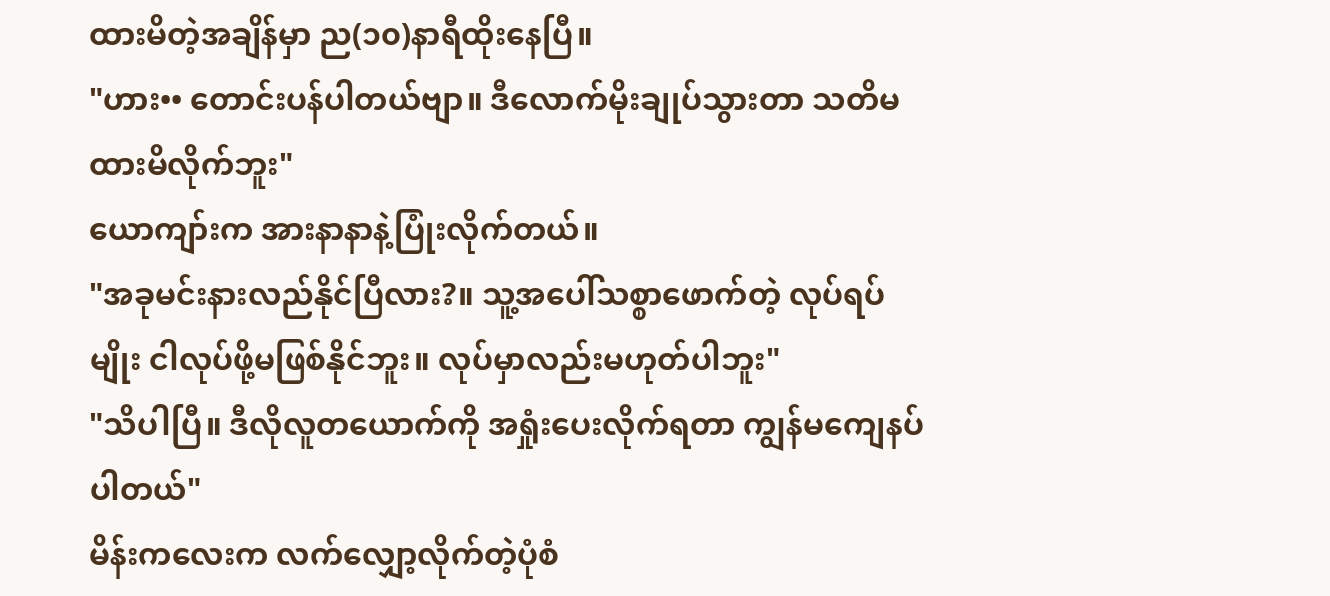ထားမိတဲ့အချိန်မှာ ည(၁၀)နာရီထိုးနေပြီ။
"ဟား•• တောင်းပန်ပါတယ်ဗျာ။ ဒီလောက်မိုးချုပ်သွားတာ သတိမထားမိလိုက်ဘူး"
ယောကျာ်းက အားနာနာနဲ့ပြုံးလိုက်တယ်။
"အခုမင်းနားလည်နိုင်ပြီလား?။ သူ့အပေါ်သစ္စာဖောက်တဲ့ လုပ်ရပ်မျိုး ငါလုပ်ဖို့မဖြစ်နိုင်ဘူး။ လုပ်မှာလည်းမဟုတ်ပါဘူး"
"သိပါပြီ။ ဒီလိုလူတယောက်ကို အရှုံးပေးလိုက်ရတာ ကျွန်မကျေနပ်ပါတယ်"
မိန်းကလေးက လက်လျှော့လိုက်တဲ့ပုံစံ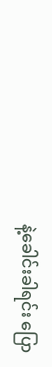နဲ့ခေါင်းခါရင်း ပြော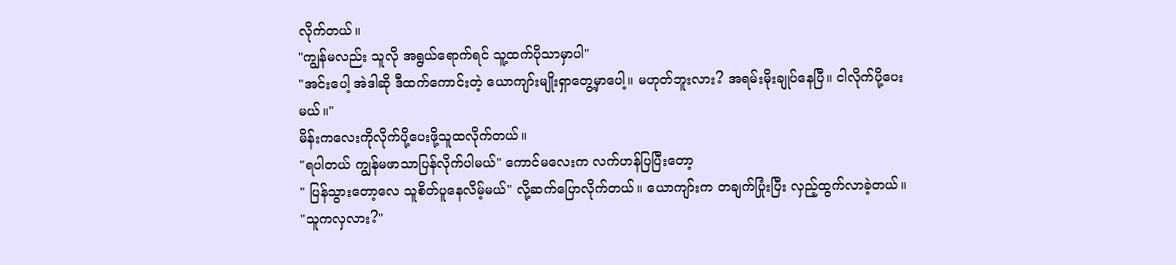လိုက်တယ်။
"ကျွန်မလည်း သူလို အရွယ်ရောက်ရင် သူ့ထက်ပိုသာမှာပါ"
"အင်းပေါ့ အဲဒါဆို ဒီထက်ကောင်းတဲ့ ယောကျာ်းမျိုးရှာတွေ့မှာပေါ့။ မဟုတ်ဘူးလား? အရမ်းမိုးချုပ်နေပြီ။ ငါလိုက်ပို့ပေးမယ်။"
မိန်းကလေးကိုလိုက်ပို့ပေးဖို့သူထလိုက်တယ်။
"ရပါတယ် ကျွန်မဖာသာပြန်လိုက်ပါမယ်" ကောင်မလေးက လက်ဟန်ပြပြီးတော့
" ပြန်သွားတော့လေ သူစိတ်ပူနေလိမ့်မယ်" လို့ဆက်ပြောလိုက်တယ်။ ယောကျာ်းက တချက်ပြုံးပြီး လှည့်ထွက်လာခဲ့တယ်။
"သူကလှလား?"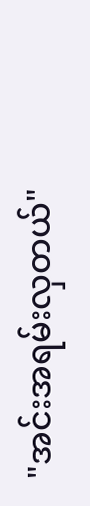"အင်းအရမ်းလှတယ်"